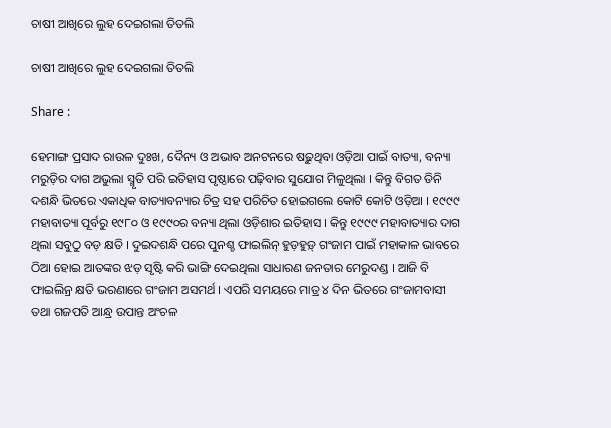ଚାଷୀ ଆଖିରେ ଲୁହ ଦେଇଗଲା ତିତଲି

ଚାଷୀ ଆଖିରେ ଲୁହ ଦେଇଗଲା ତିତଲି

Share :

ହେମାଙ୍ଗ ପ୍ରସାଦ ରାଉଳ ଦୁଃଖ, ଦୈନ୍ୟ ଓ ଅଭାବ ଅନଟନରେ ଷଢ଼ୁଥିବା ଓଡ଼ିଆ ପାଇଁ ବାତ୍ୟା, ବନ୍ୟା ମରୁଡ଼ିର ଦାଗ ଅଭୁଲା ସ୍ମୃତି ପରି ଇତିହାସ ପୃଷ୍ଠାରେ ପଢ଼ିବାର ସୁଯୋଗ ମିଳୁଥିଲା । କିନ୍ତୁ ବିଗତ ତିନି ଦଶନ୍ଧି ଭିତରେ ଏକାଧିକ ବାତ୍ୟାବନ୍ୟାର ଚିତ୍ର ସହ ପରିଚିତ ହୋଇଗଲେ କୋଟି କୋଟି ଓଡ଼ିଆ । ୧୯୯୯ ମହାବାତ୍ୟା ପୂର୍ବରୁ ୧୯୮୦ ଓ ୧୯୯୦ର ବନ୍ୟା ଥିଲା ଓଡ଼ିଶାର ଇତିହାସ । କିନ୍ତୁ ୧୯୯୯ ମହାବାତ୍ୟାର ଦାଗ ଥିଲା ସବୁଠୁ ବଡ଼ କ୍ଷତି । ଦୁଇଦଶନ୍ଧି ପରେ ପୁନଶ୍ଚ ଫାଇଲିନ୍ ହୁଡ଼ହୁଡ଼୍ ଗଂଜାମ ପାଇଁ ମହାକାଳ ଭାବରେ ଠିଆ ହୋଇ ଆତଙ୍କର ଝଡ଼ ସୃଷ୍ଟି କରି ଭାଙ୍ଗି ଦେଇଥିଲା ସାଧାରଣ ଜନତାର ମେରୁଦଣ୍ଡ । ଆଜି ବି ଫାଇଲିନ୍ର କ୍ଷତି ଭରଣାରେ ଗଂଜାମ ଅସମର୍ଥ । ଏପରି ସମୟରେ ମାତ୍ର ୪ ଦିନ ଭିତରେ ଗଂଜାମବାସୀ ତଥା ଗଜପତି ଆନ୍ଧ୍ର ଉପାନ୍ତ ଅଂଚଳ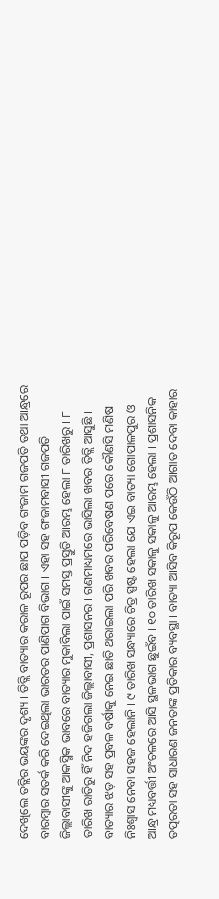ଦେଖିଲେ ତତ୍ଲିର ଭୟଙ୍କର ଦୃଶ୍ୟ । ତିତ୍ଲି ବାତ୍ୟାର କରାଳ ରୂପର ଛାପ ପଡ଼ିବ ଗଂଜାମ ଗଜପତି ତଥା ଆନ୍ଧ୍ରରେ ବାରମ୍ବାର ସତର୍କ କରି ଦେଇଥିଲା ଭାରତର ପାଣିପାଗ ବିଭାଗ । ଏହା ସହ ଗଂଜାମବାସୀ ଗଜପତି ଜିଲ୍ଲାବାସୀଙ୍କୁ ଆକସ୍ମିକ ଭାବରେ ବାତ୍ୟାର ମୁକାବିଲା ପାଇଁ ସମସ୍ତ ପ୍ରସ୍ତୁତି ଆରମ୍ଭ ହେଲା ୮ ତାରିଖରୁ । ୮ ତାରିଖ ରାତିରୁ ହିଁ ନିଦ ହଜିଗଲା ଜିଲ୍ଲାବାସୀ, ପ୍ରଶାସନର । ଗଣମାଧ୍ୟମରେ ଭାସିଲା ଖବର ତିତ୍ଲି ଆସୁଛି । ବାତ୍ୟାର ଝଡ଼ ସହ ପ୍ରବଳ ବର୍ଷାକୁ ନେଇ ଛାତି ଥରାଇଲା ପରି ଖବର ପରିବେଷଣ ପରେ କୌଣସି ମଣିଷ ନିଃଶ୍ୱାସ ନେବା ସହଜ ହେଲାନି । ୯ ତାରିଖ ସନ୍ଧ୍ୟାରେ ଚିତ୍ର ସ୍ପଷ୍ଟ ହେଲା ଯେ ଏଇ ବାତ୍ୟା ଗୋପାଳପୁର ଓ ଆନ୍ଧ୍ର ମଧ୍ୟବର୍ତ୍ତୀ ଅଂଚଳରେ ଆସି ସ୍ଥଳଭାଗ ଛୁଇଁବ । ୧୦ ତାରିଖ ସକାଳୁ ସକାଳୁ ଆରମ୍ଭ ହେଲା । ପ୍ରଶାସନିକ ତତ୍ପରତା ସହ ସାଧାରଣ ଜନତାଙ୍କ ପ୍ରତିକାର ବ୍ୟବସ୍ଥା । ବାତ୍ୟା ଆସିବ କିରୂପ କେଉଁଠି ଆଗାତ ଦେବା କାହାର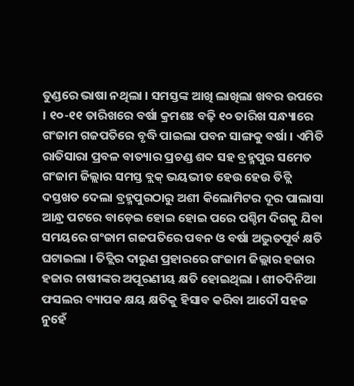ତୁଣ୍ଡରେ ଭାଷା ନଥିଲା । ସମସ୍ତଙ୍କ ଆଖି ଲାଖିଲା ଖବର ଉପରେ । ୧୦-୧୧ ତାରିଖରେ ବର୍ଷା କ୍ରମଶଃ ବଢ଼ି ୧୦ ତାରିଖ ସନ୍ଧ୍ୟାରେ ଗଂଜାମ ଗଜପତିରେ ବୃଦ୍ଧି ପାଇଲା ପବନ ସାଙ୍ଗକୁ ବର୍ଷା । ଏମିତି ରାତିସାରା ପ୍ରବଳ ବାତ୍ୟାର ପ୍ରଚଣ୍ଡ ଶବ୍ଦ ସହ ବ୍ରହ୍ମପୁର ସମେତ ଗଂଜାମ ଜିଲ୍ଲାର ସମସ୍ତ ବ୍ଲକ୍ ଭୟଭୀତ ହେଉ ହେଉ ତିତ୍ଲି ଦସ୍ତଖତ ଦେଲା ବ୍ରହ୍ମପୁରଠାରୁ ଅଶୀ କିଲୋମିଟର ଦୂର ପାଲାସା ଆନ୍ଧ୍ର ପଟରେ ବାଡ଼େଇ ହୋଇ ହୋଇ ପରେ ପଶ୍ଚିମ ଦିଗକୁ ଯିବା ସମୟରେ ଗଂଜାମ ଗଜପତିରେ ପବନ ଓ ବର୍ଷା ଅଦ୍ଭୁତପୂର୍ବ କ୍ଷତି ଘଟାଇଲା । ତିତ୍ଲିର ଦାରୁଣ ପ୍ରହାରରେ ଗଂଜାମ ଜିଲ୍ଲାର ହଜାର ହଜାର ଚାଷୀଙ୍କର ଅପୂରଣୀୟ କ୍ଷତି ହୋଇଥିଲା । ଶୀତଦିନିଆ ଫସଲର ବ୍ୟାପକ କ୍ଷୟ କ୍ଷତିକୁ ହିସାବ କରିବା ଆଦୌ ସହଜ ନୁହେଁ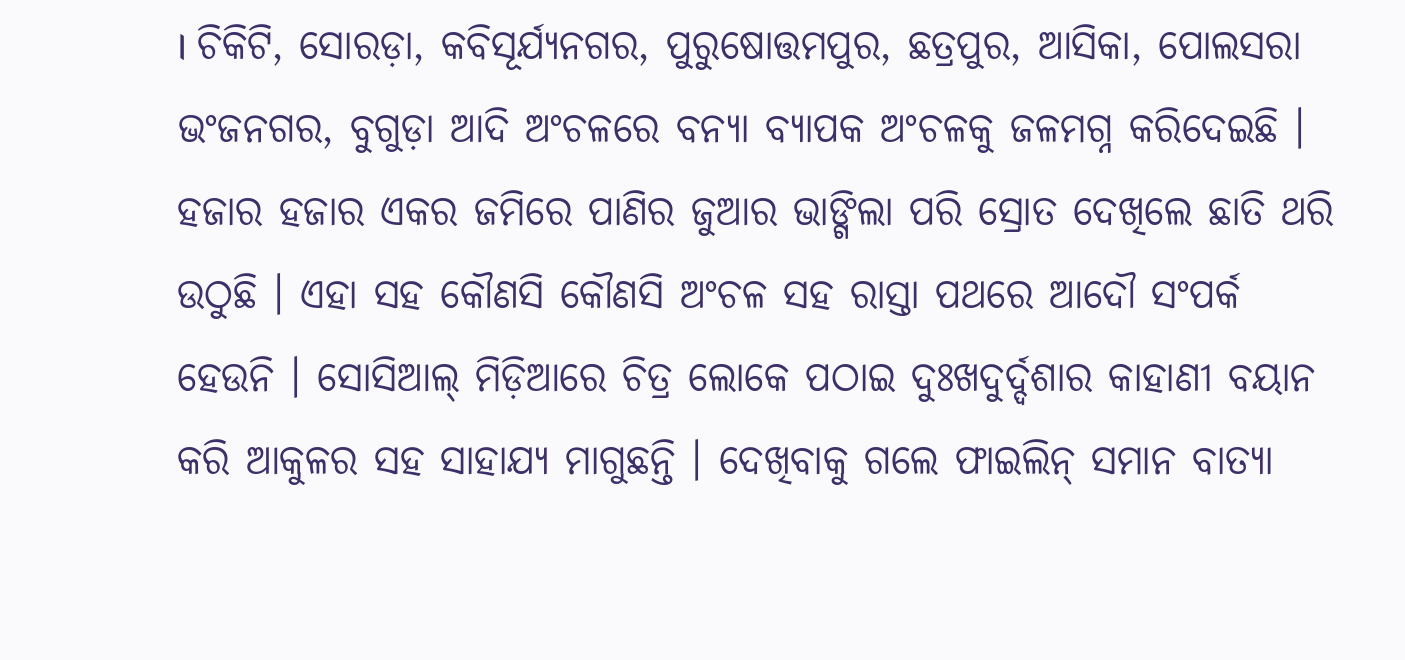। ଚିକିଟି, ସୋରଡ଼ା, କବିସୂର୍ଯ୍ୟନଗର, ପୁରୁଷୋତ୍ତମପୁର, ଛତ୍ରପୁର, ଆସିକା, ପୋଲସରା ଭଂଜନଗର, ବୁଗୁଡ଼ା ଆଦି ଅଂଚଳରେ ବନ୍ୟା ବ୍ୟାପକ ଅଂଚଳକୁ ଜଳମଗ୍ନ କରିଦେଇଛି । ହଜାର ହଜାର ଏକର ଜମିରେ ପାଣିର ଜୁଆର ଭାଙ୍ଗିଲା ପରି ସ୍ରୋତ ଦେଖିଲେ ଛାତି ଥରି ଉଠୁଛି । ଏହା ସହ କୌଣସି କୌଣସି ଅଂଚଳ ସହ ରାସ୍ତା ପଥରେ ଆଦୌ ସଂପର୍କ ହେଉନି । ସୋସିଆଲ୍ ମିଡ଼ିଆରେ ଚିତ୍ର ଲୋକେ ପଠାଇ ଦୁଃଖଦୁର୍ଦ୍ଦଶାର କାହାଣୀ ବୟାନ କରି ଆକୁଳର ସହ ସାହାଯ୍ୟ ମାଗୁଛନ୍ତି । ଦେଖିବାକୁ ଗଲେ ଫାଇଲିନ୍ ସମାନ ବାତ୍ୟା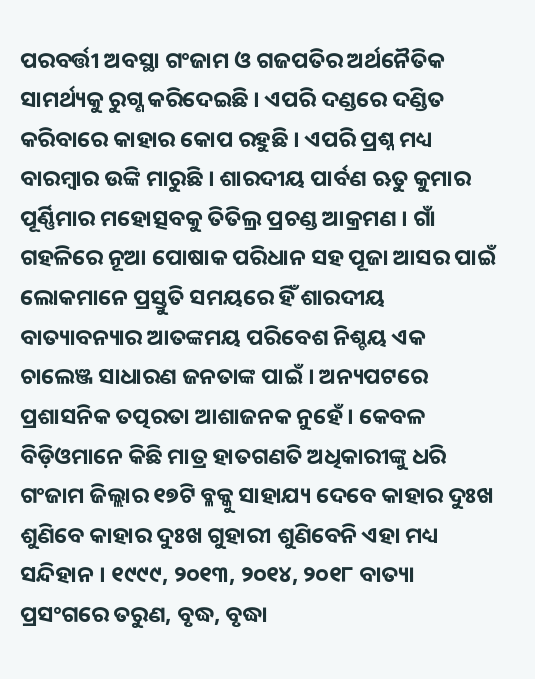ପରବର୍ତ୍ତୀ ଅବସ୍ଥା ଗଂଜାମ ଓ ଗଜପତିର ଅର୍ଥନୈତିକ ସାମର୍ଥ୍ୟକୁ ରୁଗ୍ଣ କରିଦେଇଛି । ଏପରି ଦଣ୍ଡରେ ଦଣ୍ଡିତ କରିବାରେ କାହାର କୋପ ରହୁଛି । ଏପରି ପ୍ରଶ୍ନ ମଧ୍ୟ ବାରମ୍ବାର ଉଙ୍କି ମାରୁଛି । ଶାରଦୀୟ ପାର୍ବଣ ଋତୁ କୁମାର ପୂର୍ଣ୍ଣିମାର ମହୋତ୍ସବକୁ ତିତିଲ୍ର ପ୍ରଚଣ୍ଡ ଆକ୍ରମଣ । ଗାଁ ଗହଳିରେ ନୂଆ ପୋଷାକ ପରିଧାନ ସହ ପୂଜା ଆସର ପାଇଁ ଲୋକମାନେ ପ୍ରସ୍ତୁତି ସମୟରେ ହିଁ ଶାରଦୀୟ ବାତ୍ୟାବନ୍ୟାର ଆତଙ୍କମୟ ପରିବେଶ ନିଶ୍ଚୟ ଏକ ଚାଲେଞ୍ଜ ସାଧାରଣ ଜନତାଙ୍କ ପାଇଁ । ଅନ୍ୟପଟରେ ପ୍ରଶାସନିକ ତତ୍ପରତା ଆଶାଜନକ ନୁହେଁ । କେବଳ ବିଡ଼ିଓମାନେ କିଛି ମାତ୍ର ହାତଗଣତି ଅଧିକାରୀଙ୍କୁ ଧରି ଗଂଜାମ ଜିଲ୍ଲାର ୧୭ଟି ବ୍ଳକ୍କୁ ସାହାଯ୍ୟ ଦେବେ କାହାର ଦୁଃଖ ଶୁଣିବେ କାହାର ଦୁଃଖ ଗୁହାରୀ ଶୁଣିବେନି ଏହା ମଧ୍ୟ ସନ୍ଦିହାନ । ୧୯୯୯, ୨୦୧୩, ୨୦୧୪, ୨୦୧୮ ବାତ୍ୟା ପ୍ରସଂଗରେ ତରୁଣ, ବୃଦ୍ଧ, ବୃଦ୍ଧା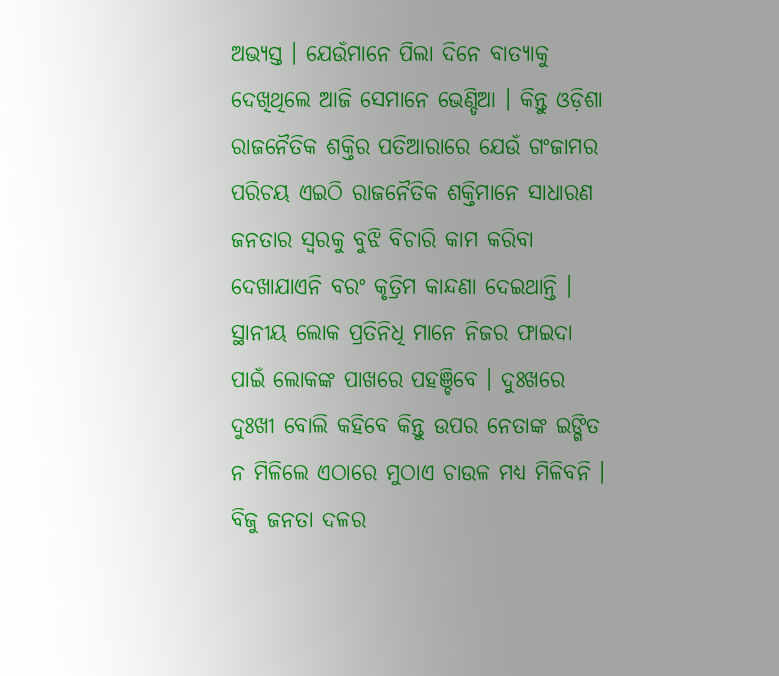ଅଭ୍ୟସ୍ତ । ଯେଉଁମାନେ ପିଲା ଦିନେ ବାତ୍ୟାକୁ ଦେଖିଥିଲେ ଆଜି ସେମାନେ ଭେଣ୍ଡିଆ । କିନ୍ତୁ ଓଡ଼ିଶା ରାଜନୈତିକ ଶକ୍ତିର ପତିଆରାରେ ଯେଉଁ ଗଂଜାମର ପରିଚୟ ଏଇଠି ରାଜନୈତିକ ଶକ୍ତିମାନେ ସାଧାରଣ ଜନତାର ସ୍ୱରକୁ ବୁଝି ବିଚାରି କାମ କରିବା ଦେଖାଯାଏନି ବରଂ କୃତ୍ରିମ କାନ୍ଦଣା ଦେଇଥାନ୍ତି । ସ୍ଥାନୀୟ ଲୋକ ପ୍ରତିନିଧି ମାନେ ନିଜର ଫାଇଦା ପାଇଁ ଲୋକଙ୍କ ପାଖରେ ପହଞ୍ଚିବେ । ଦୁଃଖରେ ଦୁଃଖୀ ବୋଲି କହିବେ କିନ୍ତୁ ଉପର ନେତାଙ୍କ ଇଙ୍ଗିତ ନ ମିଳିଲେ ଏଠାରେ ମୁଠାଏ ଚାଉଳ ମଧ୍ୟ ମିଳିବନି । ବିଜୁ ଜନତା ଦଳର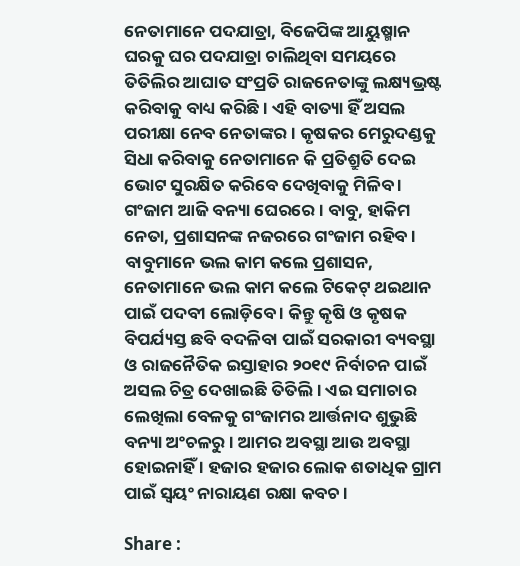ନେତାମାନେ ପଦଯାତ୍ରା, ବିଜେପିଙ୍କ ଆୟୁଷ୍ମାନ ଘରକୁ ଘର ପଦଯାତ୍ରା ଚାଲିଥିବା ସମୟରେ ତିତିଲିର ଆଘାତ ସଂପ୍ରତି ରାଜନେତାଙ୍କୁ ଲକ୍ଷ୍ୟଭ୍ରଷ୍ଟ କରିବାକୁ ବାଧ୍ୟ କରିଛି । ଏହି ବାତ୍ୟା ହିଁ ଅସଲ ପରୀକ୍ଷା ନେବ ନେତାଙ୍କର । କୃଷକର ମେରୁଦଣ୍ଡକୁ ସିଧା କରିବାକୁ ନେତାମାନେ କି ପ୍ରତିଶ୍ରୁତି ଦେଇ ଭୋଟ ସୁରକ୍ଷିତ କରିବେ ଦେଖିବାକୁ ମିଳିବ । ଗଂଜାମ ଆଜି ବନ୍ୟା ଘେରରେ । ବାବୁ, ହାକିମ ନେତା, ପ୍ରଶାସନଙ୍କ ନଜରରେ ଗଂଜାମ ରହିବ । ବାବୁମାନେ ଭଲ କାମ କଲେ ପ୍ରଶାସନ, ନେତାମାନେ ଭଲ କାମ କଲେ ଟିକେଟ୍ ଥଇଥାନ ପାଇଁ ପଦବୀ ଲୋଡ଼ିବେ । କିନ୍ତୁ କୃଷି ଓ କୃଷକ ବିପର୍ଯ୍ୟସ୍ତ ଛବି ବଦଳିବା ପାଇଁ ସରକାରୀ ବ୍ୟବସ୍ଥା ଓ ରାଜନୈତିକ ଇସ୍ତାହାର ୨୦୧୯ ନିର୍ବାଚନ ପାଇଁ ଅସଲ ଚିତ୍ର ଦେଖାଇଛି ତିତିଲି । ଏଇ ସମାଚାର ଲେଖିଲା ବେଳକୁ ଗଂଜାମର ଆର୍ତ୍ତନାଦ ଶୁଭୁଛି ବନ୍ୟା ଅଂଚଳରୁ । ଆମର ଅବସ୍ଥା ଆଉ ଅବସ୍ଥା ହୋଇନାହିଁ । ହଜାର ହଜାର ଲୋକ ଶତାଧିକ ଗ୍ରାମ ପାଇଁ ସ୍ୱୟଂ ନାରାୟଣ ରକ୍ଷା କବଚ ।

Share :